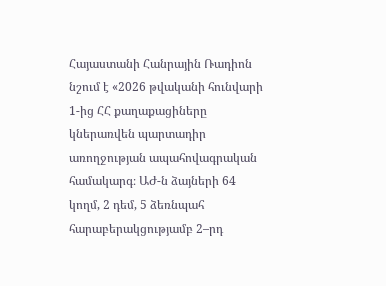Հայաստանի Հանրային Ռադիոն նշում է «2026 թվականի հունվարի 1-ից ՀՀ քաղաքացիները կներառվեն պարտադիր առողջության ապահովագրական համակարգ։ ԱԺ-ն ձայների 64 կողմ, 2 դեմ, 5 ձեռնպահ հարաբերակցությամբ 2–րդ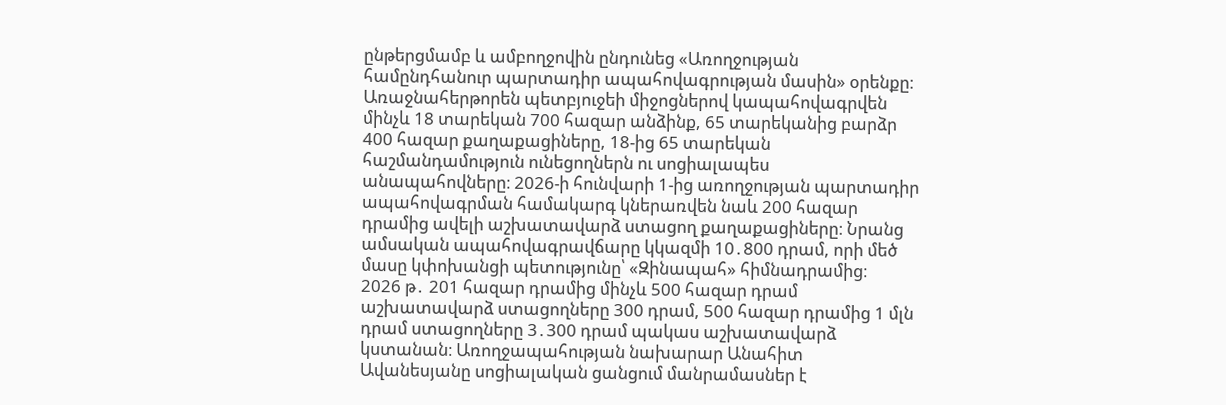ընթերցմամբ և ամբողջովին ընդունեց «Առողջության համընդհանուր պարտադիր ապահովագրության մասին» օրենքը։ Առաջնահերթորեն պետբյուջեի միջոցներով կապահովագրվեն մինչև 18 տարեկան 700 հազար անձինք, 65 տարեկանից բարձր 400 հազար քաղաքացիները, 18-ից 65 տարեկան հաշմանդամություն ունեցողներն ու սոցիալապես անապահովները։ 2026-ի հունվարի 1-ից առողջության պարտադիր ապահովագրման համակարգ կներառվեն նաև 200 հազար դրամից ավելի աշխատավարձ ստացող քաղաքացիները։ Նրանց ամսական ապահովագրավճարը կկազմի 10․800 դրամ, որի մեծ մասը կփոխանցի պետությունը՝ «Զինապահ» հիմնադրամից։
2026 թ․ 201 հազար դրամից մինչև 500 հազար դրամ աշխատավարձ ստացողները 300 դրամ, 500 հազար դրամից 1 մլն դրամ ստացողները 3․300 դրամ պակաս աշխատավարձ կստանան։ Առողջապահության նախարար Անահիտ Ավանեսյանը սոցիալական ցանցում մանրամասներ է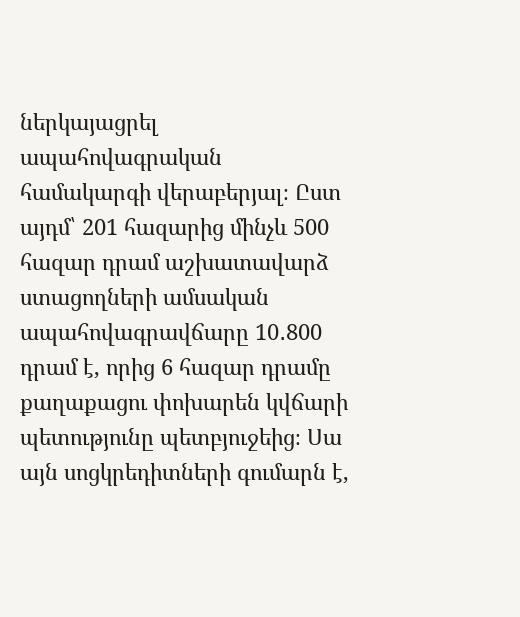ներկայացրել ապահովագրական համակարգի վերաբերյալ։ Ըստ այդմ՝ 201 հազարից մինչև 500 հազար դրամ աշխատավարձ ստացողների ամսական ապահովագրավճարը 10․800 դրամ է, որից 6 հազար դրամը քաղաքացու փոխարեն կվճարի պետությունը պետբյուջեից։ Սա այն սոցկրեդիտների գումարն է,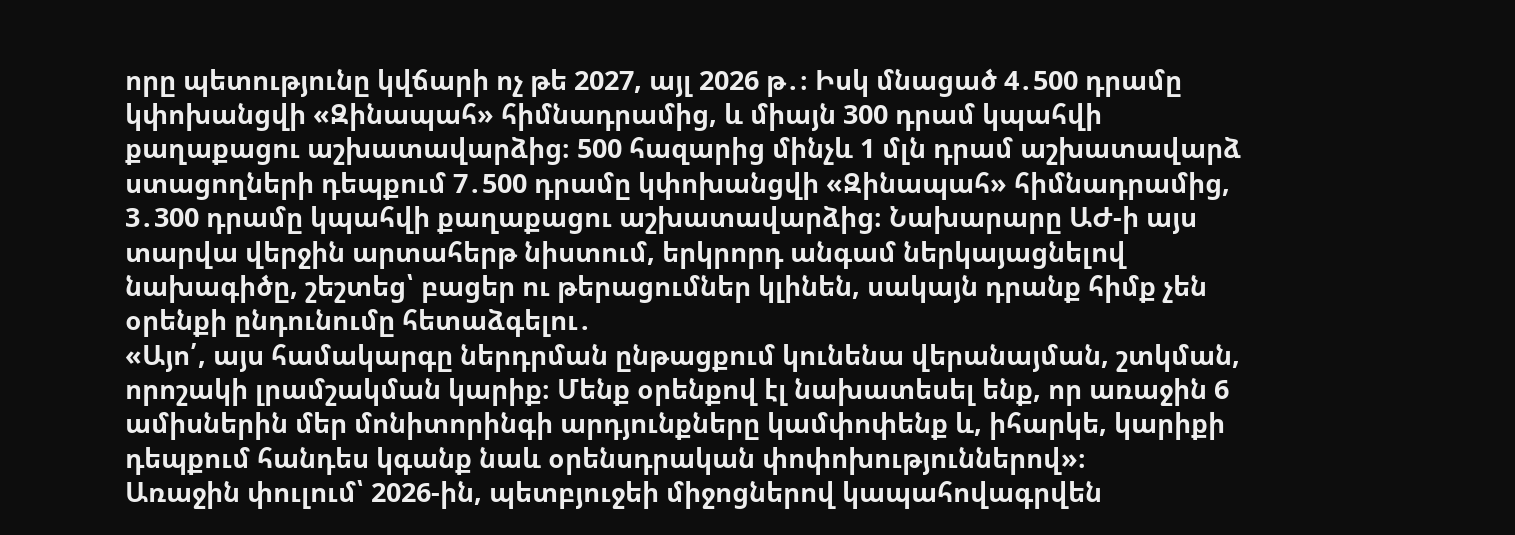որը պետությունը կվճարի ոչ թե 2027, այլ 2026 թ․։ Իսկ մնացած 4․500 դրամը կփոխանցվի «Զինապահ» հիմնադրամից, և միայն 300 դրամ կպահվի քաղաքացու աշխատավարձից։ 500 հազարից մինչև 1 մլն դրամ աշխատավարձ ստացողների դեպքում 7․500 դրամը կփոխանցվի «Զինապահ» հիմնադրամից, 3․300 դրամը կպահվի քաղաքացու աշխատավարձից։ Նախարարը ԱԺ-ի այս տարվա վերջին արտահերթ նիստում, երկրորդ անգամ ներկայացնելով նախագիծը, շեշտեց՝ բացեր ու թերացումներ կլինեն, սակայն դրանք հիմք չեն օրենքի ընդունումը հետաձգելու․
«Այո՛, այս համակարգը ներդրման ընթացքում կունենա վերանայման, շտկման, որոշակի լրամշակման կարիք։ Մենք օրենքով էլ նախատեսել ենք, որ առաջին 6 ամիսներին մեր մոնիտորինգի արդյունքները կամփոփենք և, իհարկե, կարիքի դեպքում հանդես կգանք նաև օրենսդրական փոփոխություններով»։
Առաջին փուլում՝ 2026-ին, պետբյուջեի միջոցներով կապահովագրվեն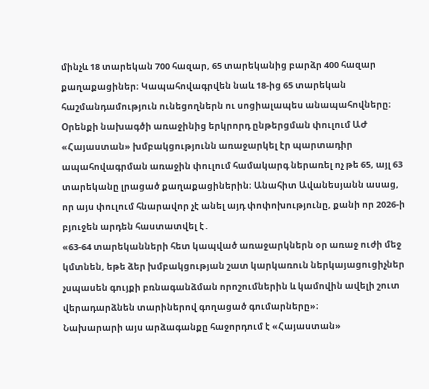մինչև 18 տարեկան 700 հազար, 65 տարեկանից բարձր 400 հազար քաղաքացիներ։ Կապահովագրվեն նաև 18-ից 65 տարեկան հաշմանդամություն ունեցողներն ու սոցիալապես անապահովները։ Օրենքի նախագծի առաջինից երկրորդ ընթերցման փուլում ԱԺ «Հայաստան» խմբակցությունն առաջարկել էր պարտադիր ապահովագրման առաջին փուլում համակարգ ներառել ոչ թե 65, այլ 63 տարեկանը լրացած քաղաքացիներին։ Անահիտ Ավանեսյանն ասաց, որ այս փուլում հնարավոր չէ անել այդ փոփոխությունը, քանի որ 2026-ի բյուջեն արդեն հաստատվել է․
«63-64 տարեկանների հետ կապված առաջարկներն օր առաջ ուժի մեջ կմտնեն, եթե ձեր խմբակցության շատ կարկառուն ներկայացուցիչներ չսպասեն գույքի բռնագանձման որոշումներին և կամովին ավելի շուտ վերադարձնեն տարիներով գողացած գումարները»։
Նախարարի այս արձագանքը հաջորդում է «Հայաստան»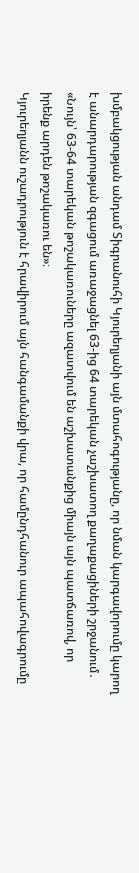խմբակցության անդամ Տիգրանուհի Կյուրեղյանի այն մտահոգությանը, որ նման կարգավորումը կարող է անարդարության զգացում առաջացնել 63-ից 64 տարեկան չաշխատող քաղաքացիների շրջանում․
«Նույն՝ 63-64 տարեկան թոշակառուները ազատվում են աշխատանքից միայն այն պատճառով, որ իրենք արդեն թոշակառու են»։
Կյուրեղյանն ուշադրություն է հրավիրում այն հանգամանքի վրա, որ համընդհանուր ապահովագրումը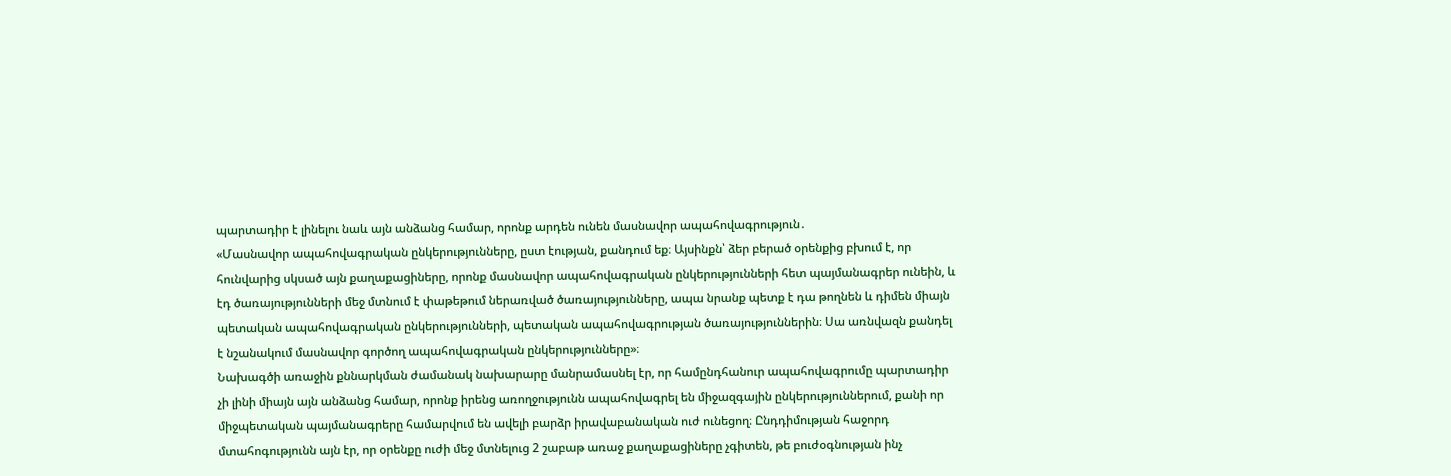պարտադիր է լինելու նաև այն անձանց համար, որոնք արդեն ունեն մասնավոր ապահովագրություն․
«Մասնավոր ապահովագրական ընկերությունները, ըստ էության, քանդում եք։ Այսինքն՝ ձեր բերած օրենքից բխում է, որ հունվարից սկսած այն քաղաքացիները, որոնք մասնավոր ապահովագրական ընկերությունների հետ պայմանագրեր ունեին, և էդ ծառայությունների մեջ մտնում է փաթեթում ներառված ծառայությունները, ապա նրանք պետք է դա թողնեն և դիմեն միայն պետական ապահովագրական ընկերությունների, պետական ապահովագրության ծառայություններին։ Սա առնվազն քանդել է նշանակում մասնավոր գործող ապահովագրական ընկերությունները»։
Նախագծի առաջին քննարկման ժամանակ նախարարը մանրամասնել էր, որ համընդհանուր ապահովագրումը պարտադիր չի լինի միայն այն անձանց համար, որոնք իրենց առողջությունն ապահովագրել են միջազգային ընկերություններում, քանի որ միջպետական պայմանագրերը համարվում են ավելի բարձր իրավաբանական ուժ ունեցող։ Ընդդիմության հաջորդ մտահոգությունն այն էր, որ օրենքը ուժի մեջ մտնելուց 2 շաբաթ առաջ քաղաքացիները չգիտեն, թե բուժօգնության ինչ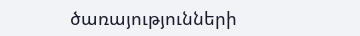ծառայությունների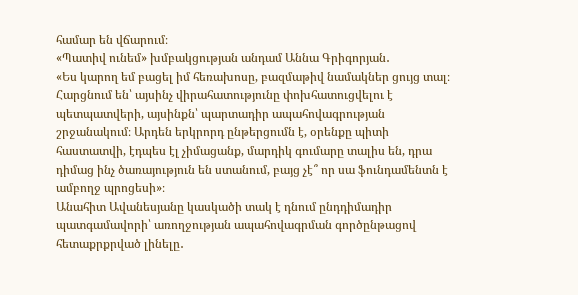համար են վճարում։
«Պատիվ ունեմ» խմբակցության անդամ Աննա Գրիգորյան․
«Ես կարող եմ բացել իմ հեռախոսը, բազմաթիվ նամակներ ցույց տալ։ Հարցնում են՝ այսինչ վիրահատությունը փոխհատուցվելու է պետպատվերի, այսինքն՝ պարտադիր ապահովագրության շրջանակում։ Արդեն երկրորդ ընթերցումն է, օրենքը պիտի հաստատվի, էդպես էլ չիմացանք, մարդիկ գումարը տալիս են, դրա դիմաց ինչ ծառայություն են ստանում, բայց չէ՞ որ սա ֆունդամենտն է ամբողջ պրոցեսի»։
Անահիտ Ավանեսյանը կասկածի տակ է դնում ընդդիմադիր պատգամավորի՝ առողջության ապահովագրման գործընթացով հետաքրքրված լինելը․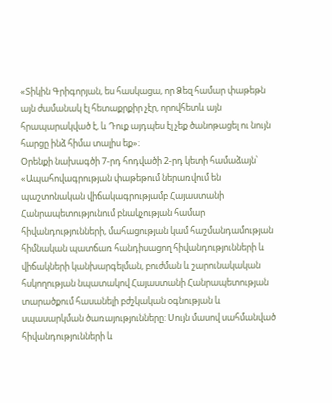«Տիկին Գրիգորյան, ես հասկացա, որ Ձեզ համար փաթեթն այն ժամանակ էլ հետաքրքիր չէր, որովհետև այն հրապարակված է, և Դուք այդպես էլ չեք ծանոթացել ու նույն հարցը ինձ հիմա տալիս եք»։
Օրենքի նախագծի 7-րդ հոդվածի 2-րդ կետի համաձայն՝ «Ապահովագրության փաթեթում ներառվում են պաշտոնական վիճակագրությամբ Հայաստանի Հանրապետությունում բնակչության համար հիվանդությունների, մահացության կամ հաշմանդամության հիմնական պատճառ հանդիսացող հիվանդությունների և վիճակների կանխարգելման, բուժման և շարունակական հսկողության նպատակով Հայաստանի Հանրապետության տարածքում հասանելի բժշկական օգնության և սպասարկման ծառայությունները: Սույն մասով սահմանված հիվանդությունների և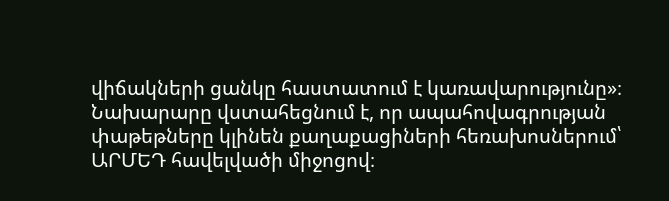վիճակների ցանկը հաստատում է կառավարությունը»։ Նախարարը վստահեցնում է, որ ապահովագրության փաթեթները կլինեն քաղաքացիների հեռախոսներում՝ ԱՐՄԵԴ հավելվածի միջոցով։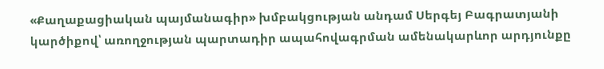«Քաղաքացիական պայմանագիր» խմբակցության անդամ Սերգեյ Բագրատյանի կարծիքով՝ առողջության պարտադիր ապահովագրման ամենակարևոր արդյունքը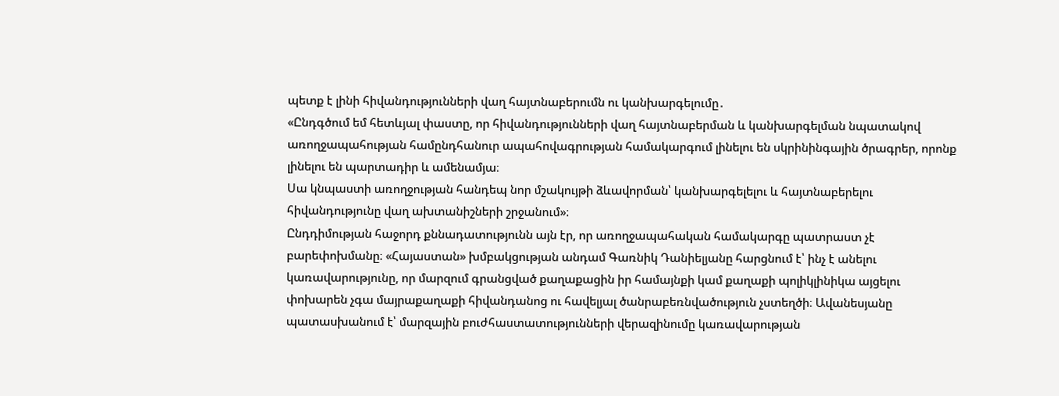պետք է լինի հիվանդությունների վաղ հայտնաբերումն ու կանխարգելումը․
«Ընդգծում եմ հետևյալ փաստը, որ հիվանդությունների վաղ հայտնաբերման և կանխարգելման նպատակով առողջապահության համընդհանուր ապահովագրության համակարգում լինելու են սկրինինգային ծրագրեր, որոնք լինելու են պարտադիր և ամենամյա։
Սա կնպաստի առողջության հանդեպ նոր մշակույթի ձևավորման՝ կանխարգելելու և հայտնաբերելու հիվանդությունը վաղ ախտանիշների շրջանում»։
Ընդդիմության հաջորդ քննադատությունն այն էր, որ առողջապահական համակարգը պատրաստ չէ բարեփոխմանը։ «Հայաստան» խմբակցության անդամ Գառնիկ Դանիելյանը հարցնում է՝ ինչ է անելու կառավարությունը, որ մարզում գրանցված քաղաքացին իր համայնքի կամ քաղաքի պոլիկլինիկա այցելու փոխարեն չգա մայրաքաղաքի հիվանդանոց ու հավելյալ ծանրաբեռնվածություն չստեղծի։ Ավանեսյանը պատասխանում է՝ մարզային բուժհաստատությունների վերազինումը կառավարության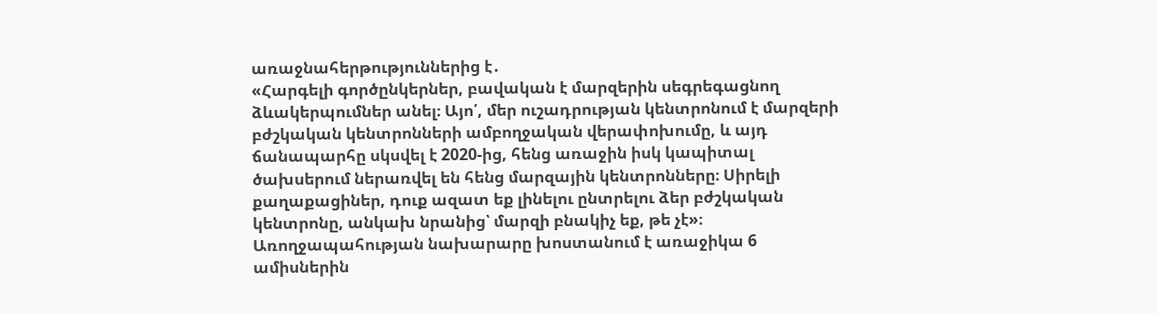առաջնահերթություններից է․
«Հարգելի գործընկերներ, բավական է մարզերին սեգրեգացնող ձևակերպումներ անել։ Այո՛, մեր ուշադրության կենտրոնում է մարզերի բժշկական կենտրոնների ամբողջական վերափոխումը, և այդ ճանապարհը սկսվել է 2020-ից, հենց առաջին իսկ կապիտալ ծախսերում ներառվել են հենց մարզային կենտրոնները։ Սիրելի քաղաքացիներ, դուք ազատ եք լինելու ընտրելու ձեր բժշկական կենտրոնը, անկախ նրանից՝ մարզի բնակիչ եք, թե չէ»։
Առողջապահության նախարարը խոստանում է առաջիկա 6 ամիսներին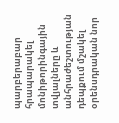պարբերաբար հրապարակել մոնիթորինգային տվյալները և անհրաժեշտության դեպքում մշակել օրենսդրական նոր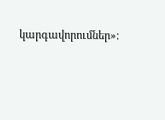կարգավորումներ»։